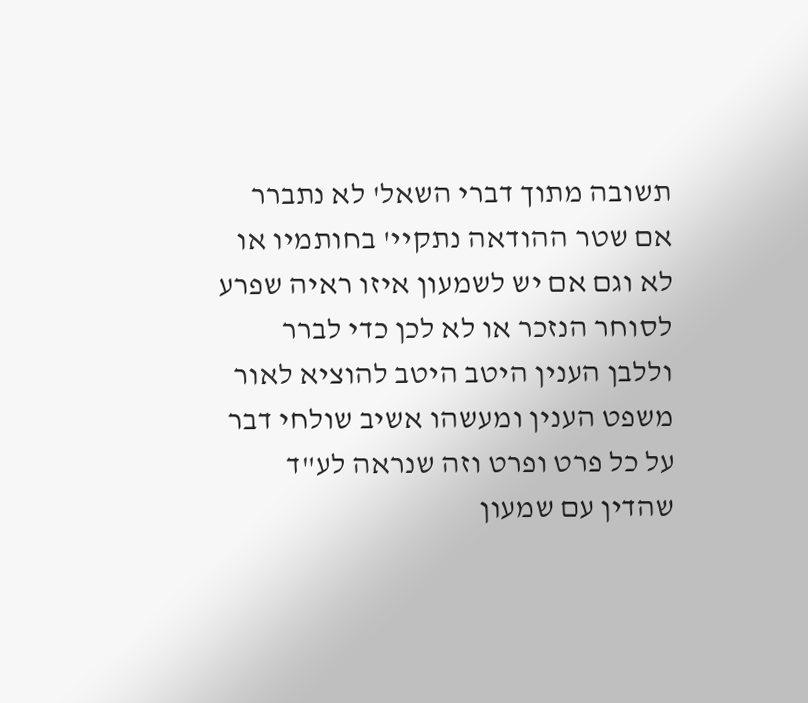תשובה מתוך דברי השאל' לא נתברר אם שטר ההודאה נתקיי' בחותמיו או לא וגם אם יש לשמעון איזו ראיה שפרע לסוחר הנזכר או לא לכן כדי לברר וללבן הענין היטב היטב להוציא לאור משפט הענין ומעשהו אשיב שולחי דבר על כל פרט ופרט וזה שנראה לע"ד שהדין עם שמעון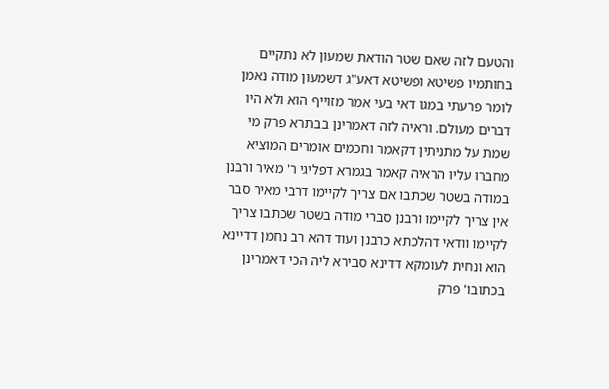והטעם לזה שאם שטר הודאת שמעון לא נתקיים בחותמיו פשיטא ופשיטא דאע"ג דשמעון מודה נאמן לומר פרעתי במגו דאי בעי אמר מזוייף הוא ולא היו דברים מעולם. וראיה לזה דאמרינן בבתרא פרק מי שמת על מתניתין דקאמר וחכמים אומרים המוציא מחברו עליו הראיה קאמר בגמרא דפליגי ר' מאיר ורבנן במודה בשטר שכתבו אם צריך לקיימו דרבי מאיר סבר אין צריך לקיימו ורבנן סברי מודה בשטר שכתבו צריך לקיימו וודאי דהלכתא כרבנן ועוד דהא רב נחמן דדיינא הוא ונחית לעומקא דדינא סבירא ליה הכי דאמרינן בכתובו' פרק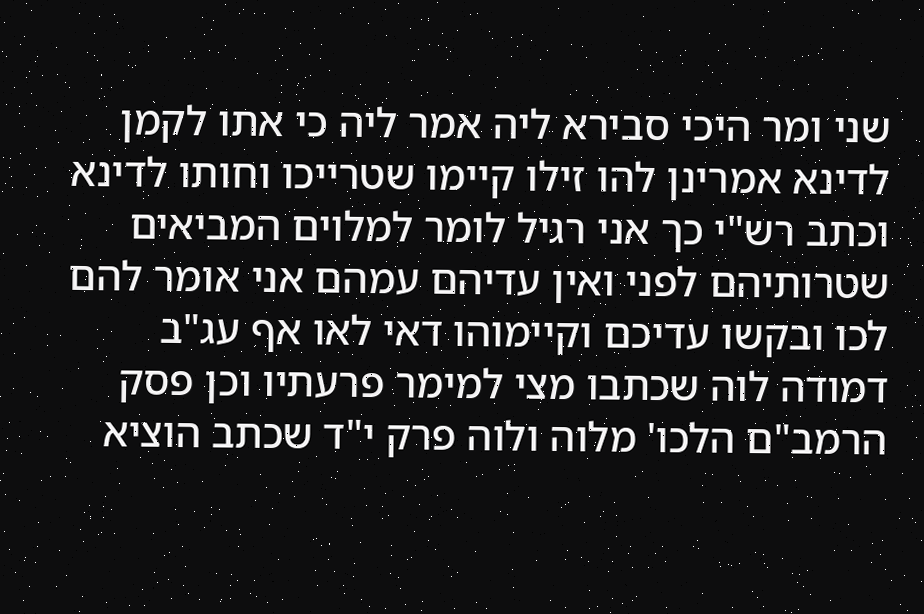שני ומר היכי סבירא ליה אמר ליה כי אתו לקמן לדינא אמרינן להו זילו קיימו שטרייכו וחותו לדינא וכתב רש"י כך אני רגיל לומר למלוים המביאים שטרותיהם לפני ואין עדיהם עמהם אני אומר להם לכו ובקשו עדיכם וקיימוהו דאי לאו אף עג"ב דמודה לוה שכתבו מצי למימר פרעתיו וכן פסק הרמב"ם הלכו' מלוה ולוה פרק י"ד שכתב הוציא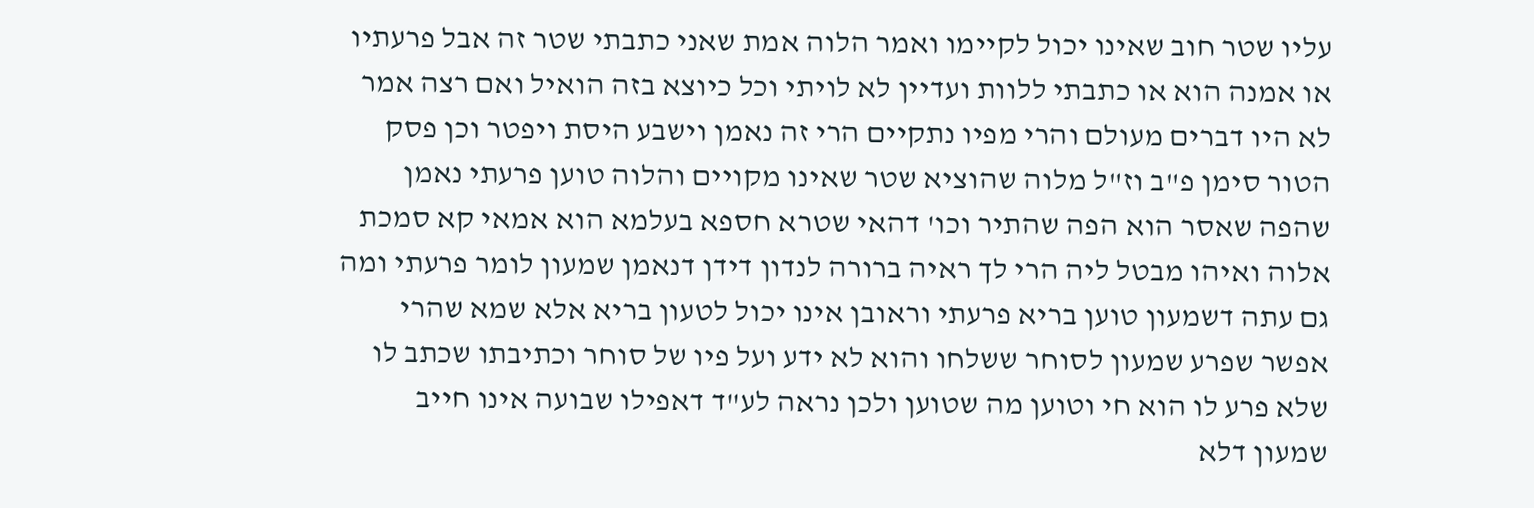עליו שטר חוב שאינו יכול לקיימו ואמר הלוה אמת שאני כתבתי שטר זה אבל פרעתיו או אמנה הוא או כתבתי ללוות ועדיין לא לויתי וכל כיוצא בזה הואיל ואם רצה אמר לא היו דברים מעולם והרי מפיו נתקיים הרי זה נאמן וישבע היסת ויפטר וכן פסק הטור סימן פ"ב וז"ל מלוה שהוציא שטר שאינו מקויים והלוה טוען פרעתי נאמן שהפה שאסר הוא הפה שהתיר וכו' דהאי שטרא חספא בעלמא הוא אמאי קא סמכת אלוה ואיהו מבטל ליה הרי לך ראיה ברורה לנדון דידן דנאמן שמעון לומר פרעתי ומה גם עתה דשמעון טוען בריא פרעתי וראובן אינו יכול לטעון בריא אלא שמא שהרי אפשר שפרע שמעון לסוחר ששלחו והוא לא ידע ועל פיו של סוחר וכתיבתו שכתב לו שלא פרע לו הוא חי וטוען מה שטוען ולכן נראה לע"ד דאפילו שבועה אינו חייב שמעון דלא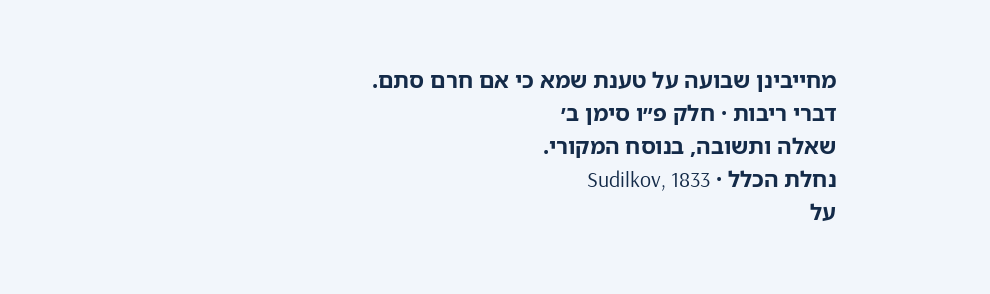מחייבינן שבועה על טענת שמא כי אם חרם סתם.
דברי ריבות · חלק פ״ו סימן ב׳
שאלה ותשובה, בנוסח המקורי.
נחלת הכלל · Sudilkov, 1833
על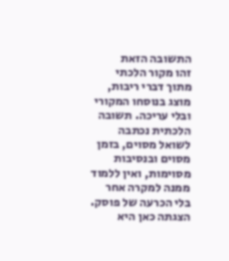התשובה הזאת
זהו מקור הלכתי מתוך דברי ריבות, מוצג בנוסחו המקורי ובלי עריכה. תשובה הלכתית נכתבה לשואל מסוים, בזמן מסוים ובנסיבות מסוימות, ואין ללמוד ממנה למקרה אחר בלי הכרעה של פוסק. הצגתה כאן היא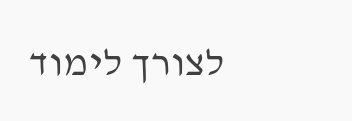לצורך לימוד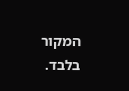המקור בלבד.